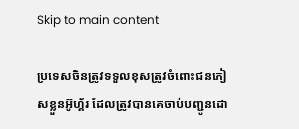Skip to main content

ប្រទេសចិនត្រូវទទួលខុសត្រូវចំពោះជនភៀសខ្លួនអ៊ូហ្គ័រ ដែលត្រូវបានគេចាប់បញ្ជូនដោ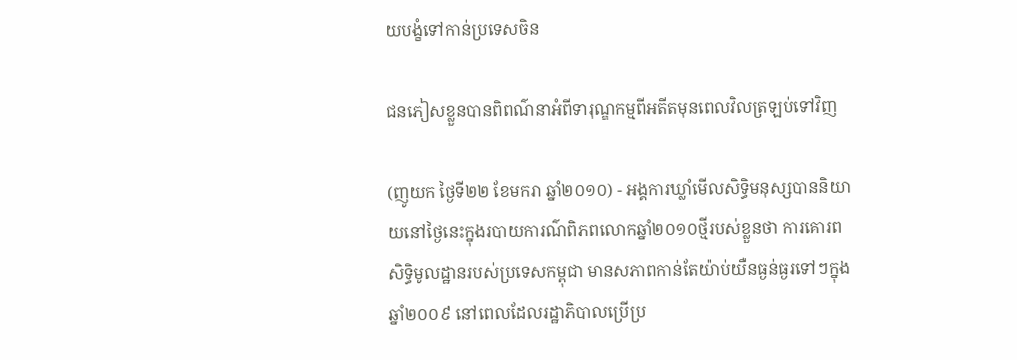យបង្ខំទៅកាន់ប្រទេសចិន

ជនភៀសខ្លួនបានពិពណ៌នាអំពីទារុណ្ឌកម្មពីអតីតមុនពេលវិលត្រឡប់ទៅវិញ

(ញូយក ថ្ងៃទី២២ ខែមករា ឆ្នាំ២០១០) - អង្គការឃ្លាំមើលសិទិ្ធមនុស្សបាននិយាយនៅថ្ងៃនេះក្នុងរបាយការណ៌ពិភពលោកឆ្នាំ២០១០ថ្មីរបស់ខ្លួនថា ការគោរពសិទិ្ធមូលដ្ឋានរបស់ប្រទេសកម្ពុជា មានសភាពកាន់តែយ៉ាប់យឺនធ្ងន់ធ្ងរទៅៗក្នុងឆ្នាំ២០០៩ នៅពេលដែលរដ្ឋាភិបាលប្រើប្រ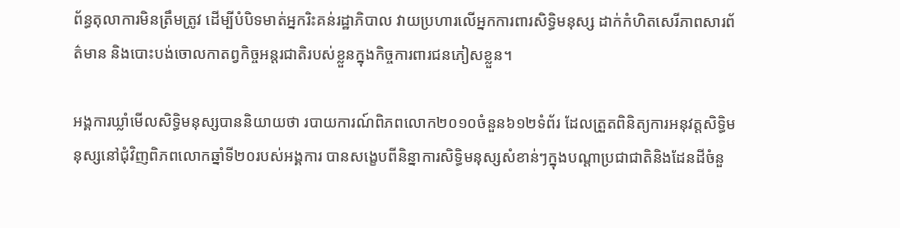ព័ន្ធតុលាការមិនត្រឹមត្រូវ ដើម្បីបំបិទមាត់អ្នករិះគន់រដ្ឋាភិបាល វាយប្រហារលើអ្នកការពារសិទិ្ធមនុស្ស ដាក់កំហិតសេរីភាពសារព័ត៌មាន និងបោះបង់ចោលកាតព្វកិច្ចអន្តរជាតិរបស់ខ្លួនក្នុងកិច្ចការពារជនភៀសខ្លួន។

អង្គការឃ្លាំមើលសិទិ្ធមនុស្សបាននិយាយថា របាយការណ៍ពិភពលោក២០១០ចំនួន៦១២ទំព័រ ដែលត្រួតពិនិត្យការអនុវត្តសិទិ្ធមនុស្សនៅជុំវិញពិភពលោកឆ្នាំទី២០របស់អង្គការ បានសង្ខេបពីនិន្នាការសិទិ្ធមនុស្សសំខាន់ៗក្នុងបណ្តាប្រជាជាតិនិងដែនដីចំនួ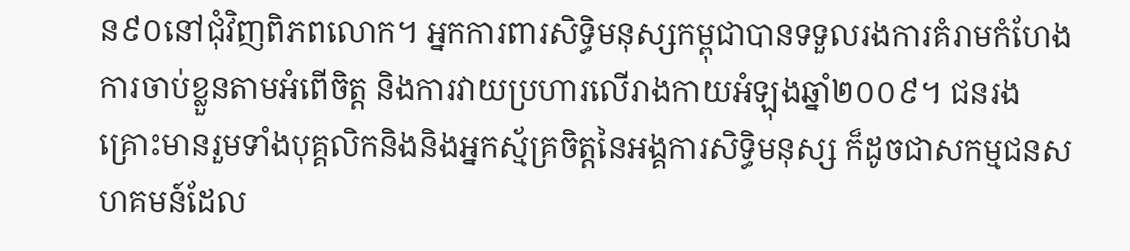ន៩០នៅជុំវិញពិភពលោក។ អ្នកការពារសិទិ្ធមនុស្សកម្ពុជាបានទទួលរងការគំរាមកំហែង ការចាប់ខ្លួនតាមអំពើចិត្ត និងការវាយប្រហារលើរាងកាយអំឡុងឆ្នាំ២០០៩។ ជនរងគ្រោះមានរួមទាំងបុគ្គលិកនិងនិងអ្នកស្ម័គ្រចិត្តនៃអង្គការសិទិ្ធមនុស្ស ក៏ដូចជាសកម្មជនសហគមន៍ដែល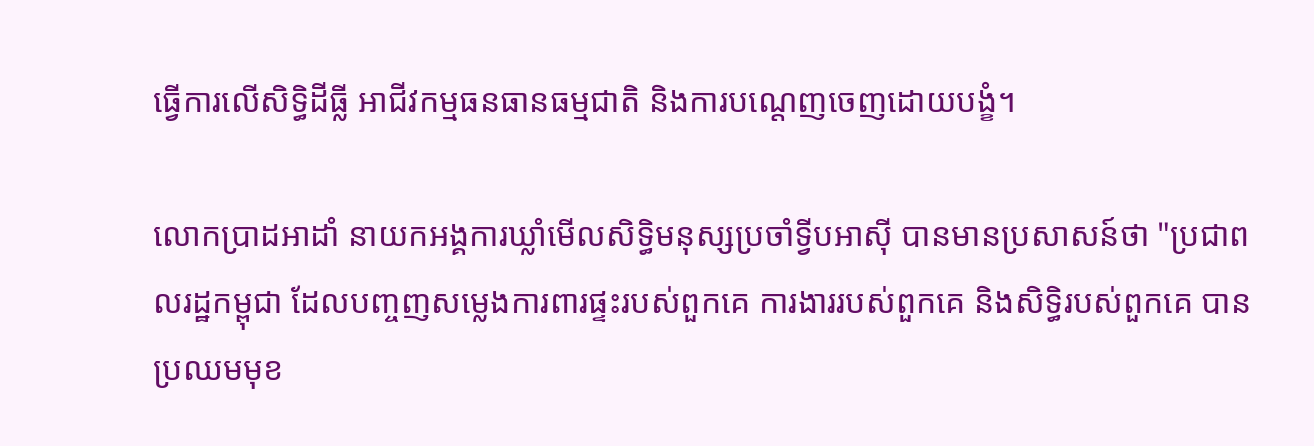ធ្វើការលើសិទិ្ធដីធ្លី អាជីវកម្មធនធានធម្មជាតិ និងការបណ្តេញចេញដោយបង្ខំ។

លោកប្រាដអាដាំ នាយកអង្គការឃ្លាំមើលសិទិ្ធមនុស្សប្រចាំទ្វីបអាស៊ី បានមានប្រសាសន៍ថា "ប្រជាពលរដ្ឋកម្ពុជា ដែលបញ្ចញសម្លេងការពារផ្ទះរបស់ពួកគេ ការងាររបស់ពួកគេ និងសិទិ្ធរបស់ពួកគេ បានប្រឈមមុខ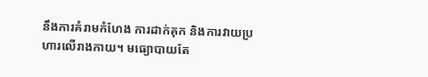នឹងការគំរាមកំហែង ការដាក់គុក និងការវាយប្រហារលើរាងកាយ។ មធ្យោបាយតែ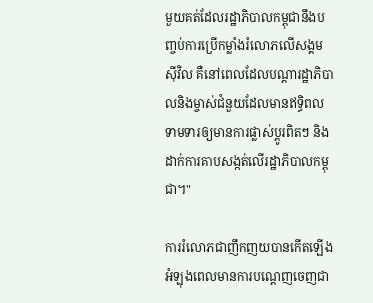មួយគត់ដែលរដ្ឋាភិបាលកម្ពុជានឹងបញ្ចប់ការប្រើកម្លាំងរំលោភលើសង្គមស៊ីវិល គឺនៅពេលដែលបណ្តារដ្ឋាភិបាលនិងម្ចាស់ជំនួយដែលមានឥទិ្ធពលទាមទារឲ្យមានការផ្លាស់ប្តូរពិតៗ និងដាក់ការគាបសង្កត់លើរដ្ឋាភិបាលកម្ពុជា។"

ការរំលោភជាញឹកញយបានកើតឡើង អំឡុងពេលមានការបណ្តេញចេញជា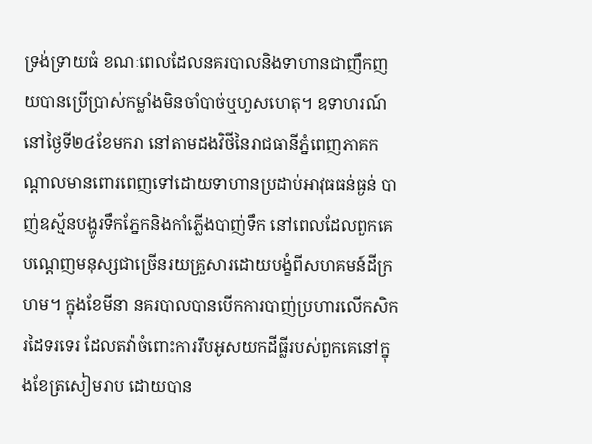ទ្រង់ទ្រាយធំ ខណៈពេលដែលនគរបាលនិងទាហានជាញឹកញយបានប្រើប្រាស់កម្លាំងមិនចាំបាច់ឬហួសហេតុ។ ឧទាហរណ៍ នៅថ្ងៃទី២៤ខែមករា នៅតាមដងវិថីនៃរាជធានីភ្នំពេញភាគកណ្តាលមានពោរពេញទៅដោយទាហានប្រដាប់អាវុធធន់ធ្ងន់ បាញ់ឧស្ម័នបង្ហូរទឹកភ្នែកនិងកាំភ្លើងបាញ់ទឹក នៅពេលដែលពួកគេបណ្តេញមនុស្សជាច្រើនរយគ្រួសារដោយបង្ខំពីសហគមន៍ដីក្រហម។ ក្នុងខែមីនា នគរបាលបានបើកការបាញ់ប្រហារលើកសិករដៃទរទេរ ដែលតវ៉ាចំពោះការរឹបអូសយកដីធ្លីរបស់ពួកគេនៅក្នុងខែត្រសៀមរាប ដោយបាន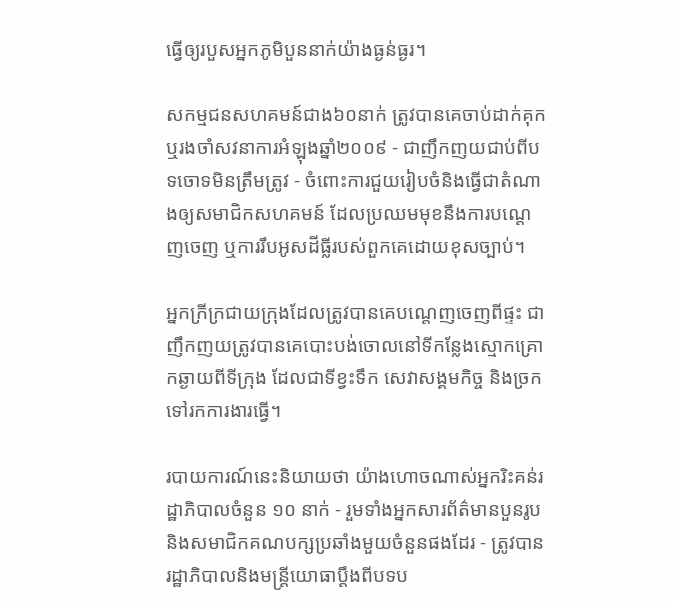ធ្វើឲ្យរបួសអ្នកភូមិបួននាក់យ៉ាងធ្ងន់ធ្ងរ។

សកម្មជនសហគមន៍ជាង៦០នាក់ ត្រូវបានគេចាប់ដាក់គុក ឬរងចាំសវនាការអំឡុងឆ្នាំ២០០៩ - ជាញឹកញយជាប់ពីបទចោទមិនត្រឹមត្រូវ - ចំពោះការជួយរៀបចំនិងធ្វើជាតំណាងឲ្យសមាជិកសហគមន៍ ដែលប្រឈមមុខនឹងការបណ្តេញចេញ ឬការរឹបអូសដីធ្លីរបស់ពួកគេដោយខុសច្បាប់។

អ្នកក្រីក្រជាយក្រុងដែលត្រូវបានគេបណ្តេញចេញពីផ្ទះ ជាញឹកញយត្រូវបានគេបោះបង់ចោលនៅទីកន្លែងស្មោកគ្រោកឆ្ងាយពីទីក្រុង ដែលជាទីខ្វះទឹក សេវាសង្គមកិច្ច និងច្រកទៅរកការងារធ្វើ។

របាយការណ៍នេះនិយាយថា យ៉ាងហោចណាស់អ្នករិះគន់រដ្ឋាភិបាលចំនួន ១០ នាក់ - រួមទាំងអ្នកសារព័ត៌មានបួនរូបនិងសមាជិកគណបក្សប្រឆាំងមួយចំនួនផងដែរ - ត្រូវបានរដ្ឋាភិបាលនិងមន្រ្តីយោធាប្តឹងពីបទប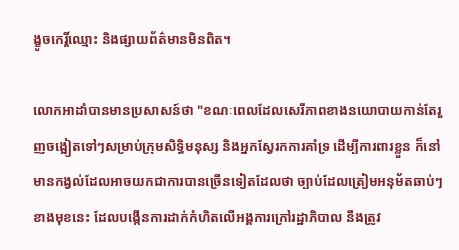ង្ខូចកេរ្តិ៍ឈ្មោះ និងផ្សាយព័ត៌មានមិនពិត។

លោកអាដាំបានមានប្រសាសន៍ថា "ខណៈពេលដែលសេរីភាពខាងនយោបាយកាន់តែរួញចង្អៀតទៅៗសម្រាប់ក្រុមសិទិ្ធមនុស្ស និងអ្នកស្វែរកការគាំទ្រ ដើម្បីការពារខ្លួន ក៏នៅមានកង្វល់ដែលអាចយកជាការបានច្រើនទៀតដែលថា ច្បាប់ដែលត្រៀមអនុម័តឆាប់ៗខាងមុខនេះ ដែលបង្កើនការដាក់កំហិតលើអង្គការក្រៅរដ្ឋាភិបាល នឹងត្រូវ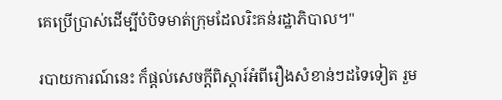គេប្រើប្រាស់ដើម្បីបំបិទមាត់ក្រុមដែលរិះគន់រដ្ឋាភិបាល។"

របាយការណ៍នេះ ក៏ផ្តល់សេចក្តីពិស្តារ៍អំពីរឿងសំខាន់ៗដទៃទៀត រួម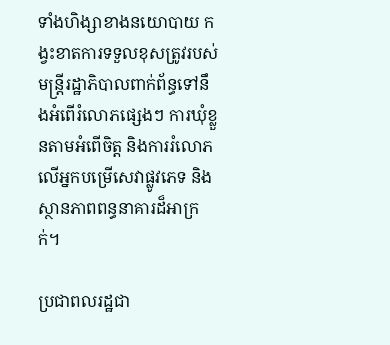ទាំងហិង្សាខាងនយោបាយ កង្វះខាតការទទួលខុសត្រូវរបស់មន្រ្តីរដ្ឋាភិបាលពាក់ព័ន្ធទៅនឹងអំពើរំលោភផ្សេងៗ ការឃុំខ្លួនតាមអំពើចិត្ត និងការរំលោភលើអ្នកបម្រើសេវាផ្លូវភេទ និងស្ថានភាពពន្ធនាគារដ៏អាក្រក់។

ប្រជាពលរដ្ឋជា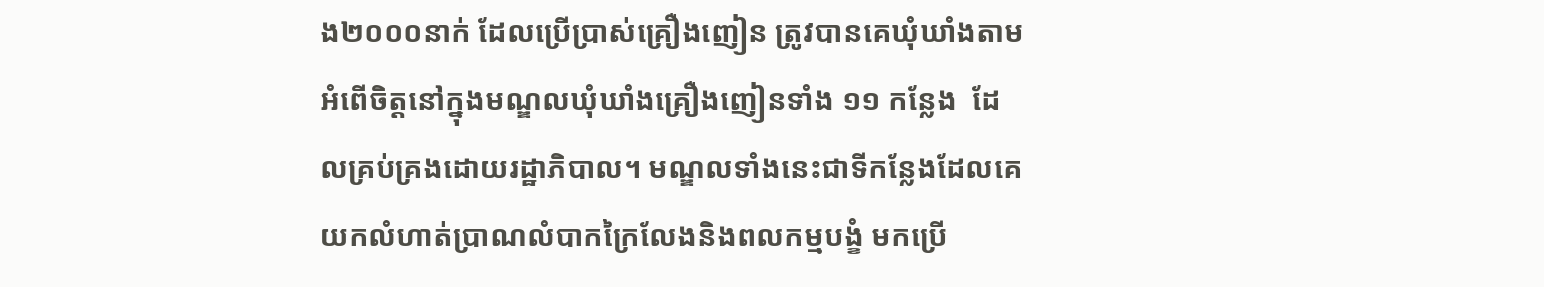ង២០០០នាក់ ដែលប្រើប្រាស់គ្រឿងញៀន ត្រូវបានគេឃុំឃាំងតាមអំពើចិត្តនៅក្នុងមណ្ឌលឃុំឃាំងគ្រឿងញៀនទាំង ១១ កន្លែង  ដែលគ្រប់គ្រងដោយរដ្ឋាភិបាល។ មណ្ឌលទាំងនេះជាទីកន្លែងដែលគេយកលំហាត់ប្រាណលំបាកក្រៃលែងនិងពលកម្មបង្ខំ មកប្រើ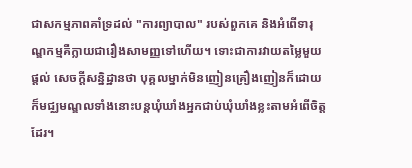ជាសកម្មភាពគាំទ្រដល់ "ការព្យាបាល" របស់ពួកគេ និងអំពើទារុណ្ឌកម្មគឺក្លាយជារឿងសាមញ្ញទៅហើយ។ ទោះជាការវាយតម្លៃមួយផ្តល់ សេចក្តីសន្និដ្ឋានថា បុគ្គលម្នាក់មិនញៀនគ្រឿងញៀនក៏ដោយ ក៏មជ្ឈមណ្ឌលទាំងនោះបន្តឃុំឃាំងអ្នកជាប់ឃុំឃាំងខ្លះតាមអំពើចិត្តដែរ។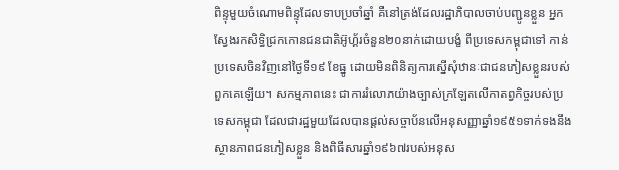ពិន្ទុមួយចំណោមពិន្ទុដែលទាបប្រចាំឆ្នាំ គឺនៅត្រង់ដែលរដ្ឋាភិបាលចាប់បញ្ជូនខ្លួន អ្នកស្វែងរកសិទិ្ធជ្រកកោនជនជាតិអ៊ូហ្គ័រចំនួន២០នាក់ដោយបង្ខំ ពីប្រទេសកម្ពុជាទៅ កាន់ប្រទេសចិនវិញនៅថ្ងៃទី១៩ ខែធ្នូ ដោយមិនពិនិត្យការស្នើសុំឋានៈជាជនភៀសខ្លួនរបស់ពួកគេឡើយ។ សកម្មភាពនេះ ជាការរំលោភយ៉ាងច្បាស់ក្រឡែតលើកាតព្វកិច្ចរបស់ប្រទេសកម្ពុជា ដែលជារដ្ឋមួយដែលបានផ្តល់សច្ចាប័នលើអនុសញ្ញាឆ្នាំ១៩៥១ទាក់ទងនឹងស្ថានភាពជនភៀសខ្លួន និងពិធីសារឆ្នាំ១៩៦៧របស់អនុស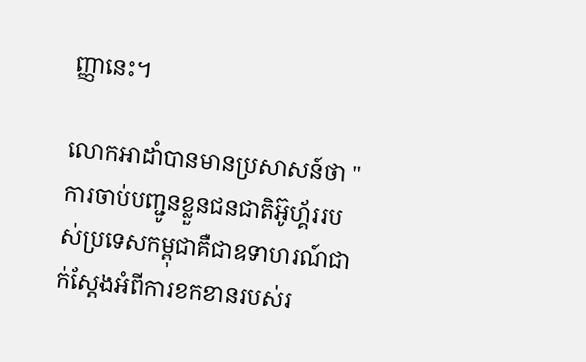ញ្ញានេះ។

លោកអាដាំបានមានប្រសាសន៍ថា "ការចាប់បញ្ជូនខ្លួនជនជាតិអ៊ូហ្គ័ររបស់ប្រទេសកម្ពុជាគឺជាឧទាហរណ៍ជាក់ស្តែងអំពីការខកខានរបស់រ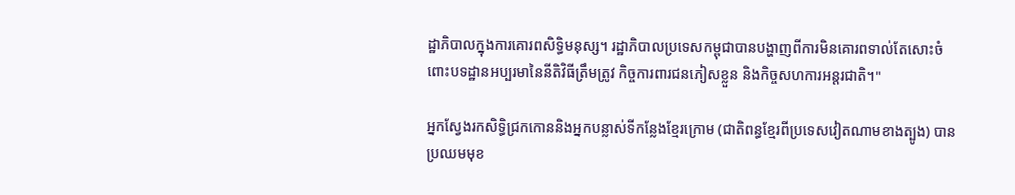ដ្ឋាភិបាលក្នុងការគោរពសិទិ្ធមនុស្ស។ រដ្ឋាភិបាលប្រទេសកម្ពុជាបានបង្ហាញពីការមិនគោរពទាល់តែសោះចំពោះបទដ្ឋានអប្បរមានៃនីតិវិធីត្រឹមត្រូវ កិច្ចការពារជនភៀសខ្លួន និងកិច្ចសហការអន្តរជាតិ។"

អ្នកស្វែងរកសិទិ្ធជ្រកកោននិងអ្នកបន្លាស់ទីកន្លែងខ្មែរក្រោម (ជាតិពន្ធខ្មែរពីប្រទេសវៀតណាមខាងត្បូង) បានប្រឈមមុខ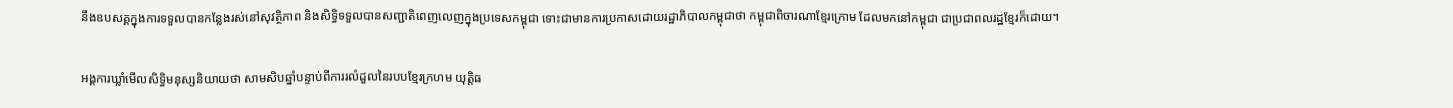នឹងឧបសគ្គក្នុងការទទួលបានកន្លែងរស់នៅសុវត្ថិភាព និងសិទិ្ធទទួលបានសញ្ជាតិពេញលេញក្នុងប្រទេសកម្ពុជា ទោះជាមានការប្រកាសដោយរដ្ឋាភិបាលកម្ពុជាថា កម្ពុជាពិចារណាខ្មែរក្រោម ដែលមកនៅកម្ពុជា ជាប្រជាពលរដ្ឋខ្មែរក៏ដោយ។

អង្គការឃ្លាំមើលសិទិ្ធមនុស្សនិយាយថា សាមសិបឆ្នាំបន្ទាប់ពីការរលំដួលនៃរបបខ្មែរក្រហម យុត្តិធ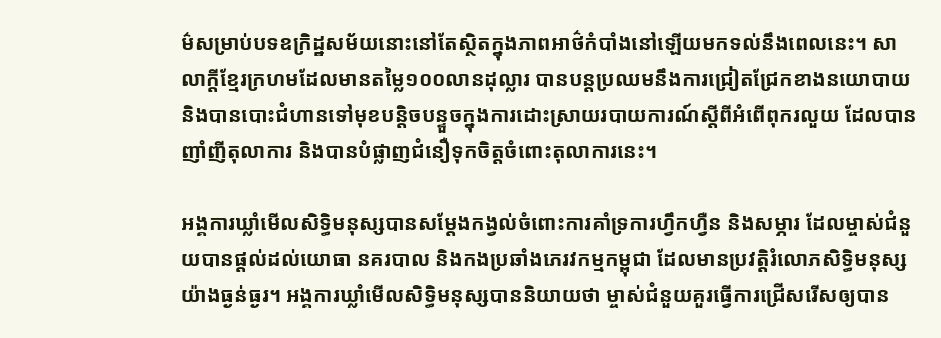ម៌សម្រាប់បទឧក្រិដ្ឋសម័យនោះនៅតែស្ថិតក្នុងភាពអាថ៌កំបាំងនៅឡើយមកទល់នឹងពេលនេះ។ សាលាក្តីខ្មែរក្រហមដែលមានតម្លៃ១០០លានដុល្លារ បានបន្តប្រឈមនឹងការជ្រៀតជ្រែកខាងនយោបាយ និងបានបោះជំហានទៅមុខបន្តិចបន្ទួចក្នុងការដោះស្រាយរបាយការណ៍ស្តីពីអំពើពុករលួយ ដែលបានញាំញីតុលាការ និងបានបំផ្លាញជំនឿទុកចិត្តចំពោះតុលាការនេះ។

អង្គការឃ្លាំមើលសិទិ្ធមនុស្សបានសម្តែងកង្វល់ចំពោះការគាំទ្រការហ្វឹកហ្វឺន និងសម្ភារ ដែលម្ចាស់ជំនួយបានផ្តល់ដល់យោធា នគរបាល និងកងប្រឆាំងភេរវកម្មកម្ពុជា ដែលមានប្រវត្តិរំលោភសិទិ្ធមនុស្សយ៉ាងធ្ងន់ធ្ងរ។ អង្គការឃ្លាំមើលសិទិ្ធមនុស្សបាននិយាយថា ម្ចាស់ជំនួយគួរធ្វើការជ្រើសរើសឲ្យបាន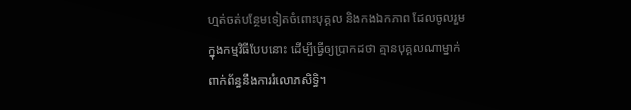ហ្មត់ចត់បន្ថែមទៀតចំពោះបុគ្គល និងកងឯកភាព ដែលចូលរួមក្នុងកម្មវិធីបែបនោះ ដើម្បីធ្វើឲ្យប្រាកដថា គ្មានបុគ្គលណាម្នាក់ពាក់ព័ន្ធនឹងការរំលោភសិទិ្ធ។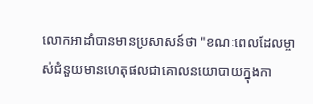លោកអាដាំបានមានប្រសាសន៍ថា "ខណៈពេលដែលម្ចាស់ជំនួយមានហេតុផលជាគោលនយោបាយក្នុងកា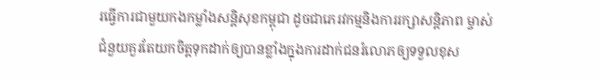រធ្វើការជាមួយកងកម្លាំងសន្តិសុខកម្ពុជា ដូចជាភេរវកម្មនិងការរក្សាសន្តិភាព ម្ចាស់ជំនួយគួរតែយកចិត្តទុកដាក់ឲ្យបានខ្លាំងក្នុងការដាក់ជនរំលោភឲ្យទទួលខុស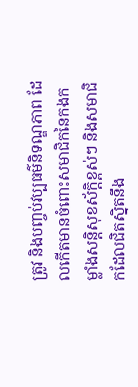ត្រូវ និងបញ្ចប់វប្បធម៌និទណ្ឌភាព ដែលកើតមានចំពោះសមាជិកនៃកងកម្លាំងសន្តិសុខស័ក្តិខ្ពស់ៗ និងសមាជិកដែលជិតស្និតនឹង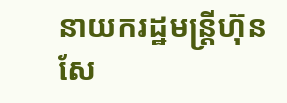នាយករដ្ឋមន្រ្តីហ៊ុនសែ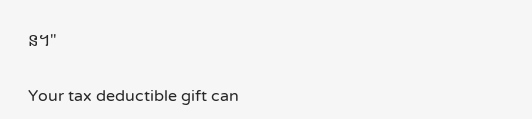ន។"

Your tax deductible gift can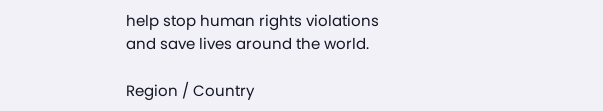help stop human rights violations and save lives around the world.

Region / Country